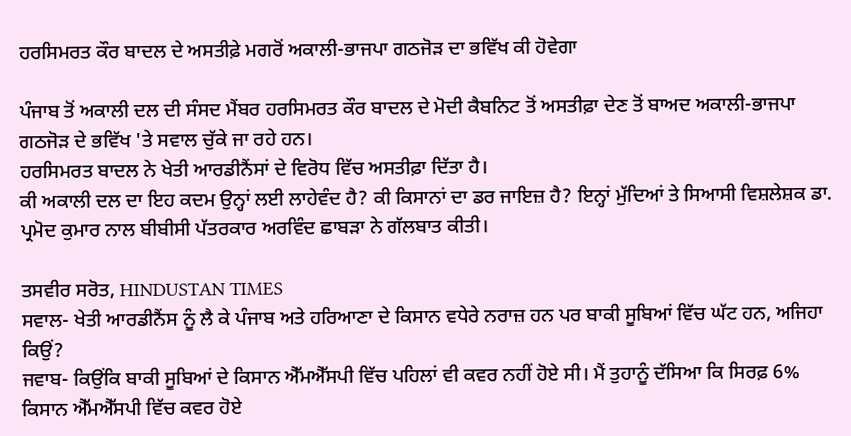ਹਰਸਿਮਰਤ ਕੌਰ ਬਾਦਲ ਦੇ ਅਸਤੀਫ਼ੇ ਮਗਰੋਂ ਅਕਾਲੀ-ਭਾਜਪਾ ਗਠਜੋੜ ਦਾ ਭਵਿੱਖ ਕੀ ਹੋਵੇਗਾ

ਪੰਜਾਬ ਤੋਂ ਅਕਾਲੀ ਦਲ ਦੀ ਸੰਸਦ ਮੈਂਬਰ ਹਰਸਿਮਰਤ ਕੌਰ ਬਾਦਲ ਦੇ ਮੋਦੀ ਕੈਬਨਿਟ ਤੋਂ ਅਸਤੀਫ਼ਾ ਦੇਣ ਤੋਂ ਬਾਅਦ ਅਕਾਲੀ-ਭਾਜਪਾ ਗਠਜੋੜ ਦੇ ਭਵਿੱਖ 'ਤੇ ਸਵਾਲ ਚੁੱਕੇ ਜਾ ਰਹੇ ਹਨ।
ਹਰਸਿਮਰਤ ਬਾਦਲ ਨੇ ਖੇਤੀ ਆਰਡੀਨੈਂਸਾਂ ਦੇ ਵਿਰੋਧ ਵਿੱਚ ਅਸਤੀਫ਼ਾ ਦਿੱਤਾ ਹੈ।
ਕੀ ਅਕਾਲੀ ਦਲ ਦਾ ਇਹ ਕਦਮ ਉਨ੍ਹਾਂ ਲਈ ਲਾਹੇਵੰਦ ਹੈ? ਕੀ ਕਿਸਾਨਾਂ ਦਾ ਡਰ ਜਾਇਜ਼ ਹੈ? ਇਨ੍ਹਾਂ ਮੁੱਦਿਆਂ ਤੇ ਸਿਆਸੀ ਵਿਸ਼ਲੇਸ਼ਕ ਡਾ. ਪ੍ਰਮੋਦ ਕੁਮਾਰ ਨਾਲ ਬੀਬੀਸੀ ਪੱਤਰਕਾਰ ਅਰਵਿੰਦ ਛਾਬੜਾ ਨੇ ਗੱਲਬਾਤ ਕੀਤੀ।

ਤਸਵੀਰ ਸਰੋਤ, HINDUSTAN TIMES
ਸਵਾਲ- ਖੇਤੀ ਆਰਡੀਨੈਂਸ ਨੂੰ ਲੈ ਕੇ ਪੰਜਾਬ ਅਤੇ ਹਰਿਆਣਾ ਦੇ ਕਿਸਾਨ ਵਧੇਰੇ ਨਰਾਜ਼ ਹਨ ਪਰ ਬਾਕੀ ਸੂਬਿਆਂ ਵਿੱਚ ਘੱਟ ਹਨ, ਅਜਿਹਾ ਕਿਉਂ?
ਜਵਾਬ- ਕਿਉਂਕਿ ਬਾਕੀ ਸੂਬਿਆਂ ਦੇ ਕਿਸਾਨ ਐੱਮਐੱਸਪੀ ਵਿੱਚ ਪਹਿਲਾਂ ਵੀ ਕਵਰ ਨਹੀਂ ਹੋਏ ਸੀ। ਮੈਂ ਤੁਹਾਨੂੰ ਦੱਸਿਆ ਕਿ ਸਿਰਫ਼ 6% ਕਿਸਾਨ ਐੱਮਐੱਸਪੀ ਵਿੱਚ ਕਵਰ ਹੋਏ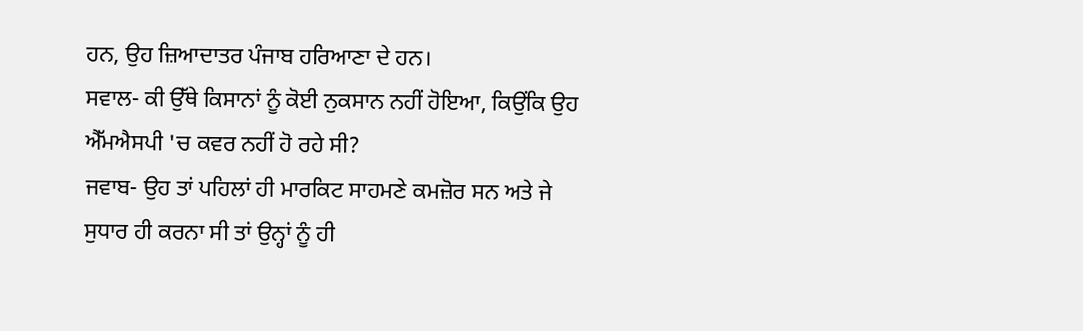ਹਨ, ਉਹ ਜ਼ਿਆਦਾਤਰ ਪੰਜਾਬ ਹਰਿਆਣਾ ਦੇ ਹਨ।
ਸਵਾਲ- ਕੀ ਉੱਥੇ ਕਿਸਾਨਾਂ ਨੂੰ ਕੋਈ ਨੁਕਸਾਨ ਨਹੀਂ ਹੋਇਆ, ਕਿਉਂਕਿ ਉਹ ਐੱਮਐਸਪੀ 'ਚ ਕਵਰ ਨਹੀਂ ਹੋ ਰਹੇ ਸੀ?
ਜਵਾਬ- ਉਹ ਤਾਂ ਪਹਿਲਾਂ ਹੀ ਮਾਰਕਿਟ ਸਾਹਮਣੇ ਕਮਜ਼ੋਰ ਸਨ ਅਤੇ ਜੇ ਸੁਧਾਰ ਹੀ ਕਰਨਾ ਸੀ ਤਾਂ ਉਨ੍ਹਾਂ ਨੂੰ ਹੀ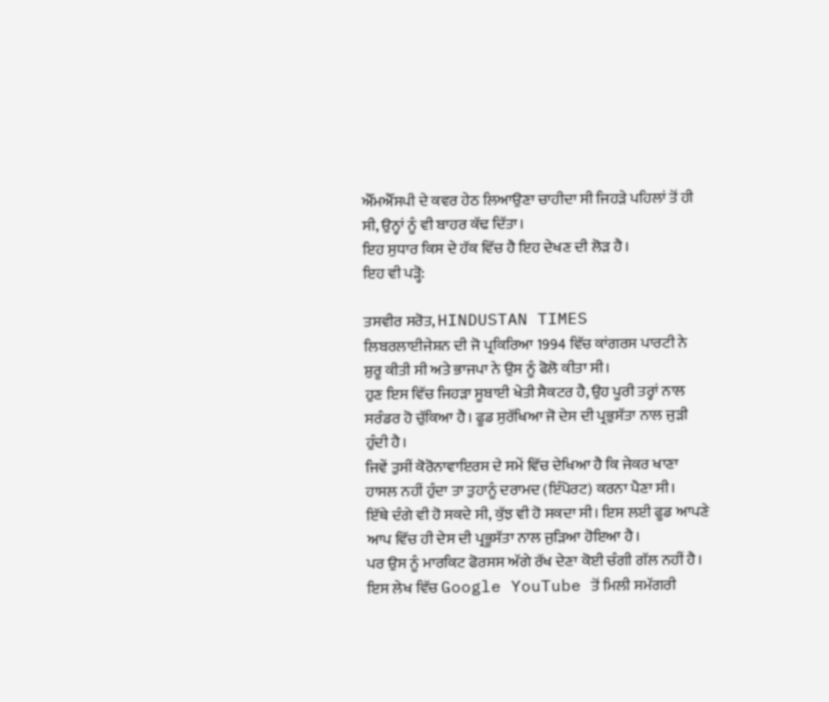ਐੱਮਐੱਸਪੀ ਦੇ ਕਵਰ ਹੇਠ ਲਿਆਉਣਾ ਚਾਹੀਦਾ ਸੀ ਜਿਹੜੇ ਪਹਿਲਾਂ ਤੋਂ ਹੀ ਸੀ, ਉਨ੍ਹਾਂ ਨੂੰ ਵੀ ਬਾਹਰ ਕੱਢ ਦਿੱਤਾ।
ਇਹ ਸੁਧਾਰ ਕਿਸ ਦੇ ਹੱਕ ਵਿੱਚ ਹੈ ਇਹ ਦੇਖਣ ਦੀ ਲੋੜ ਹੈ।
ਇਹ ਵੀ ਪੜ੍ਹੋ:

ਤਸਵੀਰ ਸਰੋਤ, HINDUSTAN TIMES
ਲਿਬਰਲਾਈਜੇਸ਼ਨ ਦੀ ਜੋ ਪ੍ਰਕਿਰਿਆ 1994 ਵਿੱਚ ਕਾਂਗਰਸ ਪਾਰਟੀ ਨੇ ਸ਼ੁਰੂ ਕੀਤੀ ਸੀ ਅਤੇ ਭਾਜਪਾ ਨੇ ਉਸ ਨੂੰ ਫੋਲੋ ਕੀਤਾ ਸੀ।
ਹੁਣ ਇਸ ਵਿੱਚ ਜਿਹੜਾ ਸੂਬਾਈ ਖੇਤੀ ਸੈਕਟਰ ਹੈ, ਉਹ ਪੂਰੀ ਤਰ੍ਹਾਂ ਨਾਲ ਸਰੰਡਰ ਹੋ ਚੁੱਕਿਆ ਹੈ। ਫੂਡ ਸੁਰੱਖਿਆ ਜੋ ਦੇਸ ਦੀ ਪ੍ਰਭੁਸੱਤਾ ਨਾਲ ਜੁੜੀ ਹੁੰਦੀ ਹੈ।
ਜਿਵੇਂ ਤੁਸੀਂ ਕੋਰੋਨਾਵਾਇਰਸ ਦੇ ਸਮੇਂ ਵਿੱਚ ਦੇਖਿਆ ਹੈ ਕਿ ਜੇਕਰ ਖਾਣਾ ਹਾਸਲ ਨਹੀਂ ਹੁੰਦਾ ਤਾ ਤੁਹਾਨੂੰ ਦਰਾਮਦ (ਇੰਪੋਰਟ) ਕਰਨਾ ਪੈਣਾ ਸੀ।
ਇੱਥੇ ਦੰਗੇ ਵੀ ਹੋ ਸਕਦੇ ਸੀ, ਕੁੱਝ ਵੀ ਹੋ ਸਕਦਾ ਸੀ। ਇਸ ਲਈ ਫੂਡ ਆਪਣੇ ਆਪ ਵਿੱਚ ਹੀ ਦੇਸ ਦੀ ਪ੍ਰਭੂਸੱਤਾ ਨਾਲ ਜੁੜਿਆ ਹੋਇਆ ਹੈ।
ਪਰ ਉਸ ਨੂੰ ਮਾਰਕਿਟ ਫੋਰਸਸ ਅੱਗੇ ਰੱਖ ਦੇਣਾ ਕੋਈ ਚੰਗੀ ਗੱਲ ਨਹੀਂ ਹੈ।
ਇਸ ਲੇਖ ਵਿੱਚ Google YouTube ਤੋਂ ਮਿਲੀ ਸਮੱਗਰੀ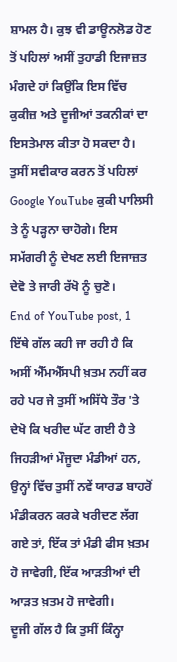ਸ਼ਾਮਲ ਹੈ। ਕੁਝ ਵੀ ਡਾਊਨਲੋਡ ਹੋਣ ਤੋਂ ਪਹਿਲਾਂ ਅਸੀਂ ਤੁਹਾਡੀ ਇਜਾਜ਼ਤ ਮੰਗਦੇ ਹਾਂ ਕਿਉਂਕਿ ਇਸ ਵਿੱਚ ਕੁਕੀਜ਼ ਅਤੇ ਦੂਜੀਆਂ ਤਕਨੀਕਾਂ ਦਾ ਇਸਤੇਮਾਲ ਕੀਤਾ ਹੋ ਸਕਦਾ ਹੈ। ਤੁਸੀਂ ਸਵੀਕਾਰ ਕਰਨ ਤੋਂ ਪਹਿਲਾਂ Google YouTube ਕੁਕੀ ਪਾਲਿਸੀ ਤੇ ਨੂੰ ਪੜ੍ਹਨਾ ਚਾਹੋਗੇ। ਇਸ ਸਮੱਗਰੀ ਨੂੰ ਦੇਖਣ ਲਈ ਇਜਾਜ਼ਤ ਦੇਵੋ ਤੇ ਜਾਰੀ ਰੱਖੋ ਨੂੰ ਚੁਣੋ।
End of YouTube post, 1
ਇੱਥੇ ਗੱਲ ਕਹੀ ਜਾ ਰਹੀ ਹੈ ਕਿ ਅਸੀਂ ਐੱਮਐੱਸਪੀ ਖ਼ਤਮ ਨਹੀਂ ਕਰ ਰਹੇ ਪਰ ਜੇ ਤੁਸੀਂ ਅਸਿੱਧੇ ਤੌਰ 'ਤੇ ਦੇਖੋ ਕਿ ਖਰੀਦ ਘੱਟ ਗਈ ਹੈ ਤੇ ਜਿਹੜੀਆਂ ਮੌਜੂਦਾ ਮੰਡੀਆਂ ਹਨ, ਉਨ੍ਹਾਂ ਵਿੱਚ ਤੁਸੀਂ ਨਵੇਂ ਯਾਰਡ ਬਾਹਰੋਂ ਮੰਡੀਕਰਨ ਕਰਕੇ ਖਰੀਦਣ ਲੱਗ ਗਏ ਤਾਂ, ਇੱਕ ਤਾਂ ਮੰਡੀ ਫੀਸ ਖ਼ਤਮ ਹੋ ਜਾਵੇਗੀ, ਇੱਕ ਆੜਤੀਆਂ ਦੀ ਆੜਤ ਖ਼ਤਮ ਹੋ ਜਾਵੇਗੀ।
ਦੂਜੀ ਗੱਲ ਹੈ ਕਿ ਤੁਸੀਂ ਕਿੰਨ੍ਹਾ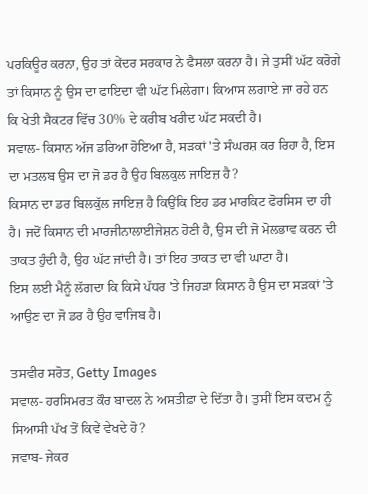ਪਰਕਿਊਰ ਕਰਨਾ, ਉਹ ਤਾਂ ਕੇਂਦਰ ਸਰਕਾਰ ਨੇ ਫੈਸਲਾ ਕਰਨਾ ਹੈ। ਜੇ ਤੁਸੀਂ ਘੱਟ ਕਰੋਗੇ ਤਾਂ ਕਿਸਾਨ ਨੂੰ ਉਸ ਦਾ ਫਾਇਦਾ ਵੀ ਘੱਟ ਮਿਲੇਗਾ। ਕਿਆਸ ਲਗਾਏ ਜਾ ਰਹੇ ਹਨ ਕਿ ਖੇਤੀ ਸੈਕਟਰ ਵਿੱਚ 30% ਦੇ ਕਰੀਬ ਖਰੀਦ ਘੱਟ ਸਕਦੀ ਹੈ।
ਸਵਾਲ- ਕਿਸਾਨ ਅੱਜ ਡਰਿਆ ਹੋਇਆ ਹੈ, ਸੜਕਾਂ 'ਤੇ ਸੰਘਰਸ਼ ਕਰ ਰਿਹਾ ਹੈ, ਇਸ ਦਾ ਮਤਲਬ ਉਸ ਦਾ ਜੋ ਡਰ ਹੈ ਉਹ ਬਿਲਕੁਲ ਜਾਇਜ਼ ਹੈ?
ਕਿਸਾਨ ਦਾ ਡਰ ਬਿਲਕੁੱਲ ਜਾਇਜ਼ ਹੈ ਕਿਉਂਕਿ ਇਹ ਡਰ ਮਾਰਕਿਟ ਫੋਰਸਿਸ ਦਾ ਹੀ ਹੈ। ਜਦੋਂ ਕਿਸਾਨ ਦੀ ਮਾਰਜੀਨਾਲਾਈਜੇਸ਼ਨ ਹੋਣੀ ਹੈ, ਉਸ ਦੀ ਜੋ ਮੋਲਭਾਵ ਕਰਨ ਦੀ ਤਾਕਤ ਹੁੰਦੀ ਹੈ, ਉਹ ਘੱਟ ਜਾਂਦੀ ਹੈ। ਤਾਂ ਇਹ ਤਾਕਤ ਦਾ ਵੀ ਘਾਟਾ ਹੈ।
ਇਸ ਲਈ ਮੈਨੂੰ ਲੱਗਦਾ ਕਿ ਕਿਸੇ ਪੱਧਰ 'ਤੇ ਜਿਹੜਾ ਕਿਸਾਨ ਹੈ ਉਸ ਦਾ ਸੜਕਾਂ 'ਤੇ ਆਉਣ ਦਾ ਜੋ ਡਰ ਹੈ ਉਹ ਵਾਜਿਬ ਹੈ।

ਤਸਵੀਰ ਸਰੋਤ, Getty Images
ਸਵਾਲ- ਹਰਸਿਮਰਤ ਕੌਰ ਬਾਦਲ ਨੇ ਅਸਤੀਫ਼ਾ ਦੇ ਦਿੱਤਾ ਹੈ। ਤੁਸੀਂ ਇਸ ਕਦਮ ਨੂੰ ਸਿਆਸੀ ਪੱਖ ਤੋਂ ਕਿਵੇਂ ਵੇਖਦੇ ਹੋ?
ਜਵਾਬ- ਜੇਕਰ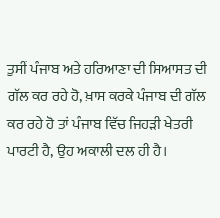ਤੁਸੀਂ ਪੰਜਾਬ ਅਤੇ ਹਰਿਆਣਾ ਦੀ ਸਿਆਸਤ ਦੀ ਗੱਲ ਕਰ ਰਹੇ ਹੋ, ਖ਼ਾਸ ਕਰਕੇ ਪੰਜਾਬ ਦੀ ਗੱਲ ਕਰ ਰਹੇ ਹੋ ਤਾਂ ਪੰਜਾਬ ਵਿੱਚ ਜਿਹੜੀ ਖੇਤਰੀ ਪਾਰਟੀ ਹੈ, ਉਹ ਅਕਾਲੀ ਦਲ ਹੀ ਹੈ।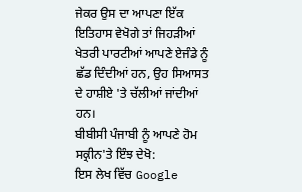ਜੇਕਰ ਉਸ ਦਾ ਆਪਣਾ ਇੱਕ ਇਤਿਹਾਸ ਵੇਖੋਗੇ ਤਾਂ ਜਿਹੜੀਆਂ ਖੇਤਰੀ ਪਾਰਟੀਆਂ ਆਪਣੇ ਏਜੰਡੇ ਨੂੰ ਛੱਡ ਦਿੰਦੀਆਂ ਹਨ, ਉਹ ਸਿਆਸਤ ਦੇ ਹਾਸ਼ੀਏ 'ਤੇ ਚੱਲੀਆਂ ਜਾਂਦੀਆਂ ਹਨ।
ਬੀਬੀਸੀ ਪੰਜਾਬੀ ਨੂੰ ਆਪਣੇ ਹੋਮ ਸਕ੍ਰੀਨ'ਤੇ ਇੰਝ ਦੇਖੋ:
ਇਸ ਲੇਖ ਵਿੱਚ Google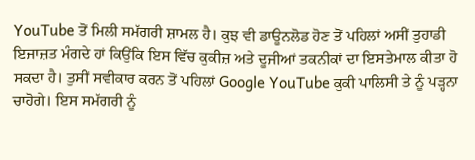YouTube ਤੋਂ ਮਿਲੀ ਸਮੱਗਰੀ ਸ਼ਾਮਲ ਹੈ। ਕੁਝ ਵੀ ਡਾਊਨਲੋਡ ਹੋਣ ਤੋਂ ਪਹਿਲਾਂ ਅਸੀਂ ਤੁਹਾਡੀ ਇਜਾਜ਼ਤ ਮੰਗਦੇ ਹਾਂ ਕਿਉਂਕਿ ਇਸ ਵਿੱਚ ਕੁਕੀਜ਼ ਅਤੇ ਦੂਜੀਆਂ ਤਕਨੀਕਾਂ ਦਾ ਇਸਤੇਮਾਲ ਕੀਤਾ ਹੋ ਸਕਦਾ ਹੈ। ਤੁਸੀਂ ਸਵੀਕਾਰ ਕਰਨ ਤੋਂ ਪਹਿਲਾਂ Google YouTube ਕੁਕੀ ਪਾਲਿਸੀ ਤੇ ਨੂੰ ਪੜ੍ਹਨਾ ਚਾਹੋਗੇ। ਇਸ ਸਮੱਗਰੀ ਨੂੰ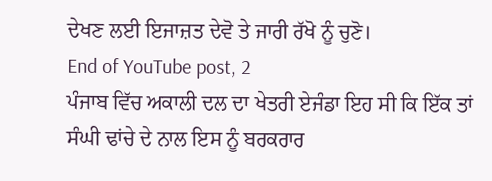ਦੇਖਣ ਲਈ ਇਜਾਜ਼ਤ ਦੇਵੋ ਤੇ ਜਾਰੀ ਰੱਖੋ ਨੂੰ ਚੁਣੋ।
End of YouTube post, 2
ਪੰਜਾਬ ਵਿੱਚ ਅਕਾਲੀ ਦਲ ਦਾ ਖੇਤਰੀ ਏਜੰਡਾ ਇਹ ਸੀ ਕਿ ਇੱਕ ਤਾਂ ਸੰਘੀ ਢਾਂਚੇ ਦੇ ਨਾਲ ਇਸ ਨੂੰ ਬਰਕਰਾਰ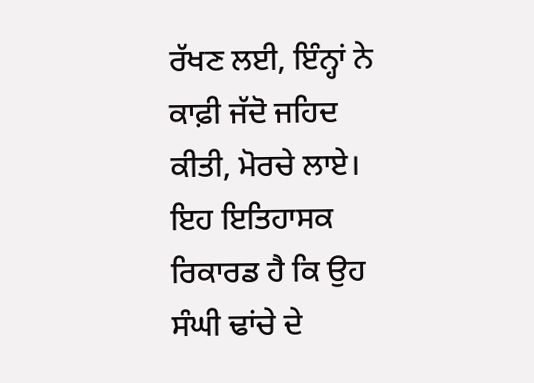ਰੱਖਣ ਲਈ, ਇੰਨ੍ਹਾਂ ਨੇ ਕਾਫ਼ੀ ਜੱਦੋ ਜਹਿਦ ਕੀਤੀ, ਮੋਰਚੇ ਲਾਏ।
ਇਹ ਇਤਿਹਾਸਕ ਰਿਕਾਰਡ ਹੈ ਕਿ ਉਹ ਸੰਘੀ ਢਾਂਚੇ ਦੇ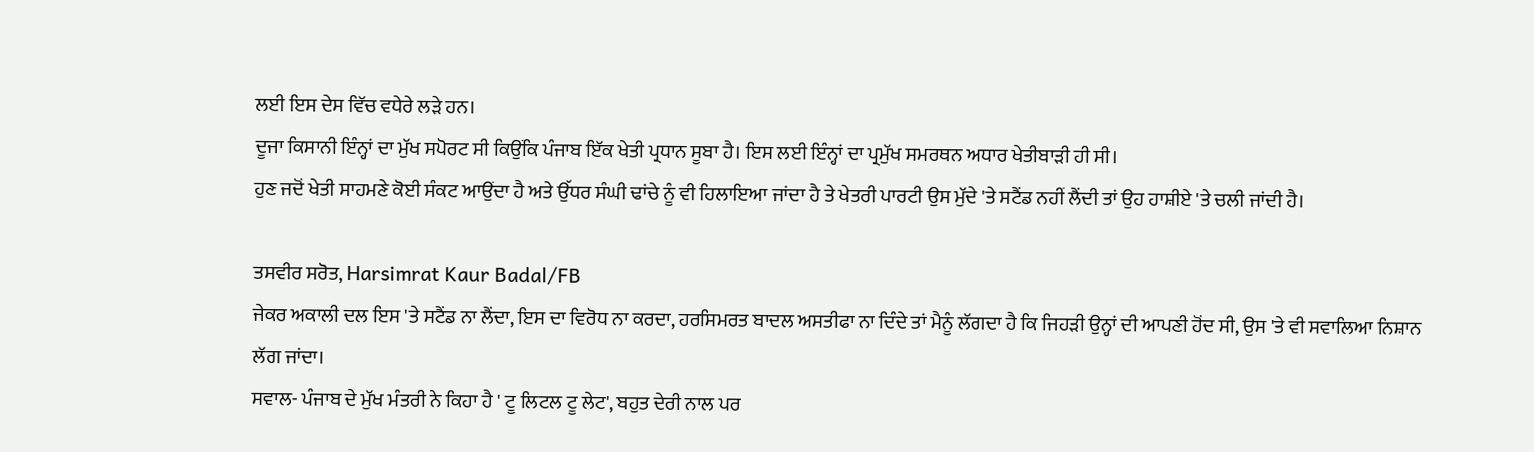ਲਈ ਇਸ ਦੇਸ ਵਿੱਚ ਵਧੇਰੇ ਲੜੇ ਹਨ।
ਦੂਜਾ ਕਿਸਾਨੀ ਇੰਨ੍ਹਾਂ ਦਾ ਮੁੱਖ ਸਪੋਰਟ ਸੀ ਕਿਉਂਕਿ ਪੰਜਾਬ ਇੱਕ ਖੇਤੀ ਪ੍ਰਧਾਨ ਸੂਬਾ ਹੈ। ਇਸ ਲਈ ਇੰਨ੍ਹਾਂ ਦਾ ਪ੍ਰਮੁੱਖ ਸਮਰਥਨ ਅਧਾਰ ਖੇਤੀਬਾੜੀ ਹੀ ਸੀ।
ਹੁਣ ਜਦੋਂ ਖੇਤੀ ਸਾਹਮਣੇ ਕੋਈ ਸੰਕਟ ਆਉਂਦਾ ਹੈ ਅਤੇ ਉੱਧਰ ਸੰਘੀ ਢਾਂਚੇ ਨੂੰ ਵੀ ਹਿਲਾਇਆ ਜਾਂਦਾ ਹੈ ਤੇ ਖੇਤਰੀ ਪਾਰਟੀ ਉਸ ਮੁੱਦੇ 'ਤੇ ਸਟੈਂਡ ਨਹੀਂ ਲੈਂਦੀ ਤਾਂ ਉਹ ਹਾਸ਼ੀਏ 'ਤੇ ਚਲੀ ਜਾਂਦੀ ਹੈ।

ਤਸਵੀਰ ਸਰੋਤ, Harsimrat Kaur Badal/FB
ਜੇਕਰ ਅਕਾਲੀ ਦਲ ਇਸ 'ਤੇ ਸਟੈਂਡ ਨਾ ਲੈਂਦਾ, ਇਸ ਦਾ ਵਿਰੋਧ ਨਾ ਕਰਦਾ, ਹਰਸਿਮਰਤ ਬਾਦਲ ਅਸਤੀਫਾ ਨਾ ਦਿੰਦੇ ਤਾਂ ਮੈਨੂੰ ਲੱਗਦਾ ਹੈ ਕਿ ਜਿਹੜੀ ਉਨ੍ਹਾਂ ਦੀ ਆਪਣੀ ਹੋਂਦ ਸੀ, ਉਸ 'ਤੇ ਵੀ ਸਵਾਲਿਆ ਨਿਸ਼ਾਨ ਲੱਗ ਜਾਂਦਾ।
ਸਵਾਲ- ਪੰਜਾਬ ਦੇ ਮੁੱਖ ਮੰਤਰੀ ਨੇ ਕਿਹਾ ਹੈ ' ਟੂ ਲਿਟਲ ਟੂ ਲੇਟ', ਬਹੁਤ ਦੇਰੀ ਨਾਲ ਪਰ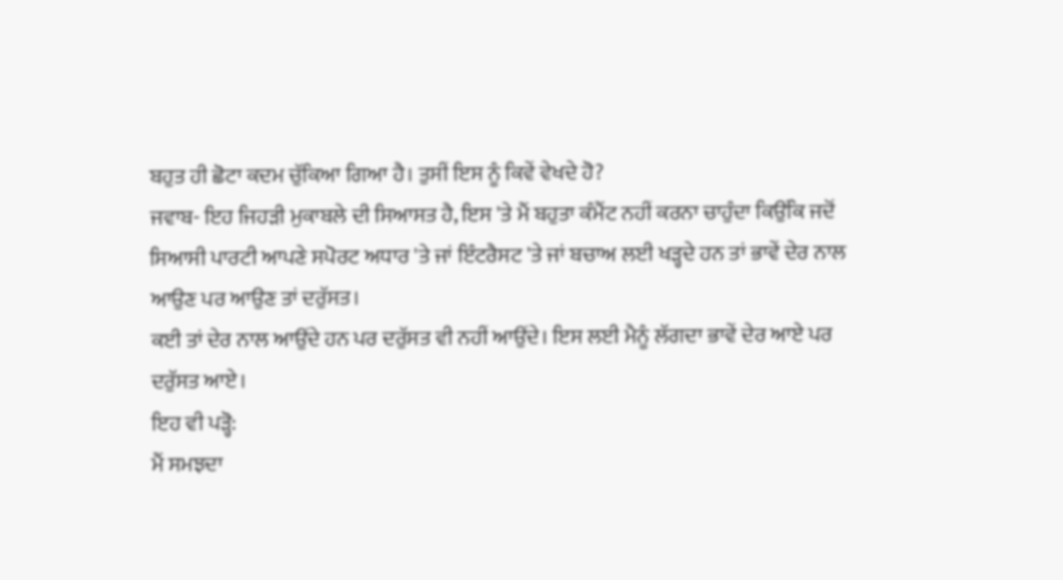ਬਹੁਤ ਹੀ ਛੋਟਾ ਕਦਮ ਚੁੱਕਿਆ ਗਿਆ ਹੈ। ਤੁਸੀਂ ਇਸ ਨੂੰ ਕਿਵੇਂ ਵੇਖਦੇ ਹੋ?
ਜਵਾਬ- ਇਹ ਜਿਹੜੀ ਮੁਕਾਬਲੇ ਦੀ ਸਿਆਸਤ ਹੈ, ਇਸ 'ਤੇ ਮੈਂ ਬਹੁਤਾ ਕੰਮੈਂਟ ਨਹੀਂ ਕਰਨਾ ਚਾਹੁੰਦਾ ਕਿਉਂਕਿ ਜਦੋਂ ਸਿਆਸੀ ਪਾਰਟੀ ਆਪਣੇ ਸਪੋਰਟ ਅਧਾਰ 'ਤੇ ਜਾਂ ਇੰਟਰੈਸਟ 'ਤੇ ਜਾਂ ਬਚਾਅ ਲਈ ਖੜ੍ਹਦੇ ਹਨ ਤਾਂ ਭਾਵੇਂ ਦੇਰ ਨਾਲ ਆਉਣ ਪਰ ਆਉਣ ਤਾਂ ਦਰੁੱਸਤ।
ਕਈ ਤਾਂ ਦੇਰ ਨਾਲ ਆਉਂਦੇ ਹਨ ਪਰ ਦਰੁੱਸਤ ਵੀ ਨਹੀਂ ਆਉਂਦੇ। ਇਸ ਲਈ ਮੈਨੂੰ ਲੱਗਦਾ ਭਾਵੇਂ ਦੇਰ ਆਏ ਪਰ ਦਰੁੱਸਤ ਆਏ।
ਇਹ ਵੀ ਪੜ੍ਹੋ:
ਮੈਂ ਸਮਝਦਾ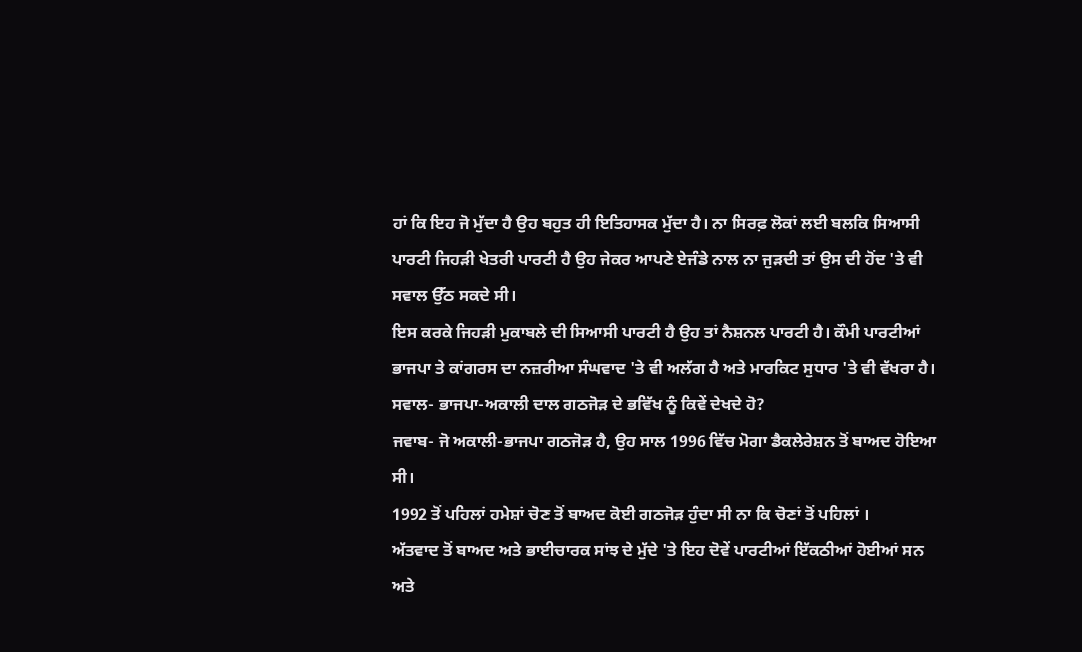ਹਾਂ ਕਿ ਇਹ ਜੋ ਮੁੱਦਾ ਹੈ ਉਹ ਬਹੁਤ ਹੀ ਇਤਿਹਾਸਕ ਮੁੱਦਾ ਹੈ। ਨਾ ਸਿਰਫ਼ ਲੋਕਾਂ ਲਈ ਬਲਕਿ ਸਿਆਸੀ ਪਾਰਟੀ ਜਿਹੜੀ ਖੇਤਰੀ ਪਾਰਟੀ ਹੈ ਉਹ ਜੇਕਰ ਆਪਣੇ ਏਜੰਡੇ ਨਾਲ ਨਾ ਜੁੜਦੀ ਤਾਂ ਉਸ ਦੀ ਹੋਂਦ 'ਤੇ ਵੀ ਸਵਾਲ ਉੱਠ ਸਕਦੇ ਸੀ।
ਇਸ ਕਰਕੇ ਜਿਹੜੀ ਮੁਕਾਬਲੇ ਦੀ ਸਿਆਸੀ ਪਾਰਟੀ ਹੈ ਉਹ ਤਾਂ ਨੈਸ਼ਨਲ ਪਾਰਟੀ ਹੈ। ਕੌਮੀ ਪਾਰਟੀਆਂ ਭਾਜਪਾ ਤੇ ਕਾਂਗਰਸ ਦਾ ਨਜ਼ਰੀਆ ਸੰਘਵਾਦ 'ਤੇ ਵੀ ਅਲੱਗ ਹੈ ਅਤੇ ਮਾਰਕਿਟ ਸੁਧਾਰ 'ਤੇ ਵੀ ਵੱਖਰਾ ਹੈ।
ਸਵਾਲ- ਭਾਜਪਾ-ਅਕਾਲੀ ਦਾਲ ਗਠਜੋੜ ਦੇ ਭਵਿੱਖ ਨੂੰ ਕਿਵੇਂ ਦੇਖਦੇ ਹੋ?
ਜਵਾਬ- ਜੋ ਅਕਾਲੀ-ਭਾਜਪਾ ਗਠਜੋੜ ਹੈ, ਉਹ ਸਾਲ 1996 ਵਿੱਚ ਮੋਗਾ ਡੈਕਲੇਰੇਸ਼ਨ ਤੋਂ ਬਾਅਦ ਹੋਇਆ ਸੀ।
1992 ਤੋਂ ਪਹਿਲਾਂ ਹਮੇਸ਼ਾਂ ਚੋਣ ਤੋਂ ਬਾਅਦ ਕੋਈ ਗਠਜੋੜ ਹੁੰਦਾ ਸੀ ਨਾ ਕਿ ਚੋਣਾਂ ਤੋਂ ਪਹਿਲਾਂ ।
ਅੱਤਵਾਦ ਤੋਂ ਬਾਅਦ ਅਤੇ ਭਾਈਚਾਰਕ ਸਾਂਝ ਦੇ ਮੁੱਦੇ 'ਤੇ ਇਹ ਦੋਵੇਂ ਪਾਰਟੀਆਂ ਇੱਕਠੀਆਂ ਹੋਈਆਂ ਸਨ ਅਤੇ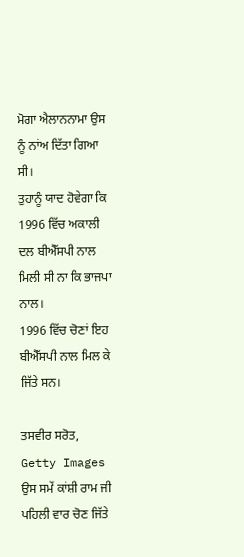ਮੋਗਾ ਐਲਾਨਨਾਮਾ ਉਸ ਨੂੰ ਨਾਂਅ ਦਿੱਤਾ ਗਿਆ ਸੀ।
ਤੁਹਾਨੂੰ ਯਾਦ ਹੋਵੇਗਾ ਕਿ 1996 ਵਿੱਚ ਅਕਾਲੀ ਦਲ ਬੀਐੱਸਪੀ ਨਾਲ ਮਿਲੀ ਸੀ ਨਾ ਕਿ ਭਾਜਪਾ ਨਾਲ।
1996 ਵਿੱਚ ਚੋਣਾਂ ਇਹ ਬੀਐੱਸਪੀ ਨਾਲ ਮਿਲ ਕੇ ਜਿੱਤੇ ਸਨ।

ਤਸਵੀਰ ਸਰੋਤ, Getty Images
ਉਸ ਸਮੇਂ ਕਾਂਸ਼ੀ ਰਾਮ ਜੀ ਪਹਿਲੀ ਵਾਰ ਚੋਣ ਜਿੱਤੇ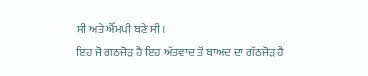ਸੀ ਅਤੇ ਐੱਮਪੀ ਬਣੇ ਸੀ।
ਇਹ ਜੋ ਗਠਜੋੜ ਹੈ ਇਹ ਅੱਤਵਾਦ ਤੋਂ ਬਾਅਦ ਦਾ ਗੱਠਜੋੜ ਹੈ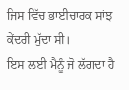ਜਿਸ ਵਿੱਚ ਭਾਈਚਾਰਕ ਸਾਂਝ ਕੇਂਦਰੀ ਮੁੱਦਾ ਸੀ।
ਇਸ ਲਈ ਮੈਨੂੰ ਜੋ ਲੱਗਦਾ ਹੈ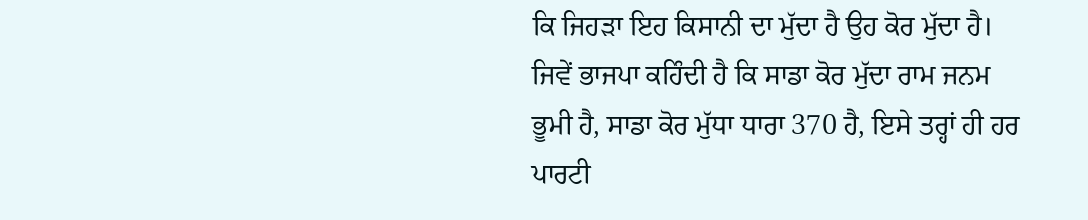ਕਿ ਜਿਹੜਾ ਇਹ ਕਿਸਾਨੀ ਦਾ ਮੁੱਦਾ ਹੈ ਉਹ ਕੋਰ ਮੁੱਦਾ ਹੈ।
ਜਿਵੇਂ ਭਾਜਪਾ ਕਹਿੰਦੀ ਹੈ ਕਿ ਸਾਡਾ ਕੋਰ ਮੁੱਦਾ ਰਾਮ ਜਨਮ ਭੂਮੀ ਹੈ, ਸਾਡਾ ਕੋਰ ਮੁੱਧਾ ਧਾਰਾ 370 ਹੈ, ਇਸੇ ਤਰ੍ਹਾਂ ਹੀ ਹਰ ਪਾਰਟੀ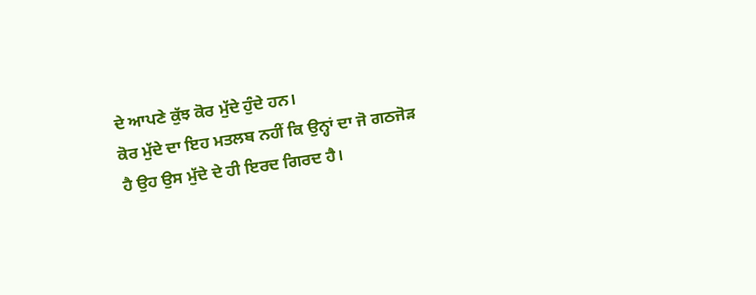ਦੇ ਆਪਣੇ ਕੁੱਝ ਕੋਰ ਮੁੱਦੇ ਹੁੰਦੇ ਹਨ।
ਕੋਰ ਮੁੱਦੇ ਦਾ ਇਹ ਮਤਲਬ ਨਹੀਂ ਕਿ ਉਨ੍ਹਾਂ ਦਾ ਜੋ ਗਠਜੋੜ ਹੈ ਉਹ ਉਸ ਮੁੱਦੇ ਦੇ ਹੀ ਇਰਦ ਗਿਰਦ ਹੈ।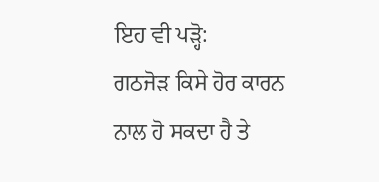ਇਹ ਵੀ ਪੜ੍ਹੋ:
ਗਠਜੋੜ ਕਿਸੇ ਹੋਰ ਕਾਰਨ ਨਾਲ ਹੋ ਸਕਦਾ ਹੈ ਤੇ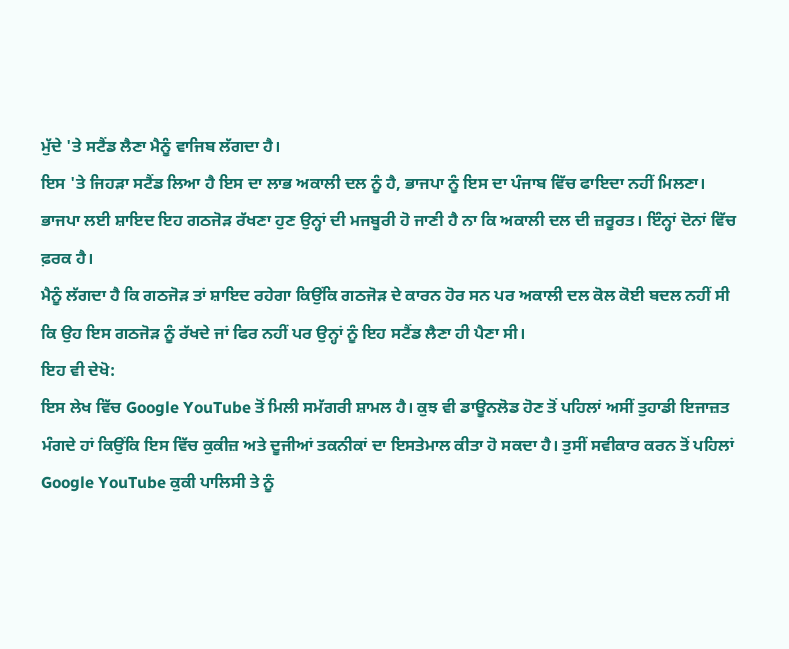ਮੁੱਦੇ 'ਤੇ ਸਟੈਂਡ ਲੈਣਾ ਮੈਨੂੰ ਵਾਜਿਬ ਲੱਗਦਾ ਹੈ।
ਇਸ 'ਤੇ ਜਿਹੜਾ ਸਟੈਂਡ ਲਿਆ ਹੈ ਇਸ ਦਾ ਲਾਭ ਅਕਾਲੀ ਦਲ ਨੂੰ ਹੈ, ਭਾਜਪਾ ਨੂੰ ਇਸ ਦਾ ਪੰਜਾਬ ਵਿੱਚ ਫਾਇਦਾ ਨਹੀਂ ਮਿਲਣਾ।
ਭਾਜਪਾ ਲਈ ਸ਼ਾਇਦ ਇਹ ਗਠਜੋੜ ਰੱਖਣਾ ਹੁਣ ਉਨ੍ਹਾਂ ਦੀ ਮਜਬੂਰੀ ਹੋ ਜਾਣੀ ਹੈ ਨਾ ਕਿ ਅਕਾਲੀ ਦਲ ਦੀ ਜ਼ਰੂਰਤ। ਇੰਨ੍ਹਾਂ ਦੋਨਾਂ ਵਿੱਚ ਫ਼ਰਕ ਹੈ।
ਮੈਨੂੰ ਲੱਗਦਾ ਹੈ ਕਿ ਗਠਜੋੜ ਤਾਂ ਸ਼ਾਇਦ ਰਹੇਗਾ ਕਿਉਂਕਿ ਗਠਜੋੜ ਦੇ ਕਾਰਨ ਹੋਰ ਸਨ ਪਰ ਅਕਾਲੀ ਦਲ ਕੋਲ ਕੋਈ ਬਦਲ ਨਹੀਂ ਸੀ ਕਿ ਉਹ ਇਸ ਗਠਜੋੜ ਨੂੰ ਰੱਖਦੇ ਜਾਂ ਫਿਰ ਨਹੀਂ ਪਰ ਉਨ੍ਹਾਂ ਨੂੰ ਇਹ ਸਟੈਂਡ ਲੈਣਾ ਹੀ ਪੈਣਾ ਸੀ।
ਇਹ ਵੀ ਦੇਖੋ:
ਇਸ ਲੇਖ ਵਿੱਚ Google YouTube ਤੋਂ ਮਿਲੀ ਸਮੱਗਰੀ ਸ਼ਾਮਲ ਹੈ। ਕੁਝ ਵੀ ਡਾਊਨਲੋਡ ਹੋਣ ਤੋਂ ਪਹਿਲਾਂ ਅਸੀਂ ਤੁਹਾਡੀ ਇਜਾਜ਼ਤ ਮੰਗਦੇ ਹਾਂ ਕਿਉਂਕਿ ਇਸ ਵਿੱਚ ਕੁਕੀਜ਼ ਅਤੇ ਦੂਜੀਆਂ ਤਕਨੀਕਾਂ ਦਾ ਇਸਤੇਮਾਲ ਕੀਤਾ ਹੋ ਸਕਦਾ ਹੈ। ਤੁਸੀਂ ਸਵੀਕਾਰ ਕਰਨ ਤੋਂ ਪਹਿਲਾਂ Google YouTube ਕੁਕੀ ਪਾਲਿਸੀ ਤੇ ਨੂੰ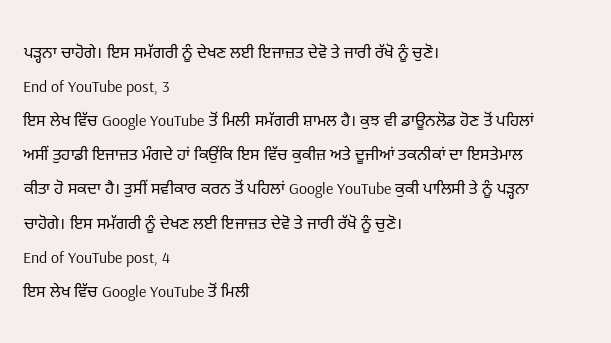ਪੜ੍ਹਨਾ ਚਾਹੋਗੇ। ਇਸ ਸਮੱਗਰੀ ਨੂੰ ਦੇਖਣ ਲਈ ਇਜਾਜ਼ਤ ਦੇਵੋ ਤੇ ਜਾਰੀ ਰੱਖੋ ਨੂੰ ਚੁਣੋ।
End of YouTube post, 3
ਇਸ ਲੇਖ ਵਿੱਚ Google YouTube ਤੋਂ ਮਿਲੀ ਸਮੱਗਰੀ ਸ਼ਾਮਲ ਹੈ। ਕੁਝ ਵੀ ਡਾਊਨਲੋਡ ਹੋਣ ਤੋਂ ਪਹਿਲਾਂ ਅਸੀਂ ਤੁਹਾਡੀ ਇਜਾਜ਼ਤ ਮੰਗਦੇ ਹਾਂ ਕਿਉਂਕਿ ਇਸ ਵਿੱਚ ਕੁਕੀਜ਼ ਅਤੇ ਦੂਜੀਆਂ ਤਕਨੀਕਾਂ ਦਾ ਇਸਤੇਮਾਲ ਕੀਤਾ ਹੋ ਸਕਦਾ ਹੈ। ਤੁਸੀਂ ਸਵੀਕਾਰ ਕਰਨ ਤੋਂ ਪਹਿਲਾਂ Google YouTube ਕੁਕੀ ਪਾਲਿਸੀ ਤੇ ਨੂੰ ਪੜ੍ਹਨਾ ਚਾਹੋਗੇ। ਇਸ ਸਮੱਗਰੀ ਨੂੰ ਦੇਖਣ ਲਈ ਇਜਾਜ਼ਤ ਦੇਵੋ ਤੇ ਜਾਰੀ ਰੱਖੋ ਨੂੰ ਚੁਣੋ।
End of YouTube post, 4
ਇਸ ਲੇਖ ਵਿੱਚ Google YouTube ਤੋਂ ਮਿਲੀ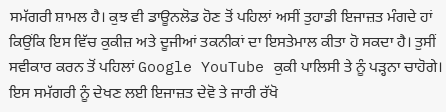ਸਮੱਗਰੀ ਸ਼ਾਮਲ ਹੈ। ਕੁਝ ਵੀ ਡਾਊਨਲੋਡ ਹੋਣ ਤੋਂ ਪਹਿਲਾਂ ਅਸੀਂ ਤੁਹਾਡੀ ਇਜਾਜ਼ਤ ਮੰਗਦੇ ਹਾਂ ਕਿਉਂਕਿ ਇਸ ਵਿੱਚ ਕੁਕੀਜ਼ ਅਤੇ ਦੂਜੀਆਂ ਤਕਨੀਕਾਂ ਦਾ ਇਸਤੇਮਾਲ ਕੀਤਾ ਹੋ ਸਕਦਾ ਹੈ। ਤੁਸੀਂ ਸਵੀਕਾਰ ਕਰਨ ਤੋਂ ਪਹਿਲਾਂ Google YouTube ਕੁਕੀ ਪਾਲਿਸੀ ਤੇ ਨੂੰ ਪੜ੍ਹਨਾ ਚਾਹੋਗੇ। ਇਸ ਸਮੱਗਰੀ ਨੂੰ ਦੇਖਣ ਲਈ ਇਜਾਜ਼ਤ ਦੇਵੋ ਤੇ ਜਾਰੀ ਰੱਖੋ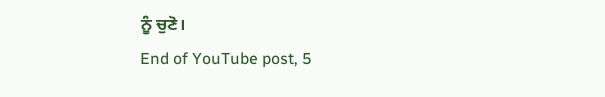ਨੂੰ ਚੁਣੋ।
End of YouTube post, 5